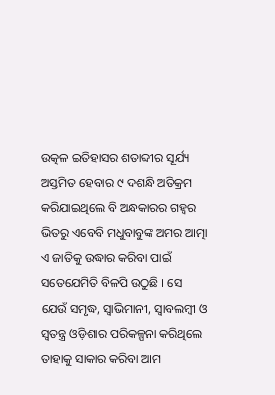ଉତ୍କଳ ଇତିହାସର ଶତାବ୍ଦୀର ସୂର୍ଯ୍ୟ ଅସ୍ତମିତ ହେବାର ୯ ଦଶନ୍ଧି ଅତିକ୍ରମ କରିଯାଇଥିଲେ ବି ଅନ୍ଧକାରର ଗହ୍ୱର ଭିତରୁ ଏବେବି ମଧୁବାବୁଙ୍କ ଅମର ଆତ୍ମା ଏ ଜାତିକୁ ଉଦ୍ଧାର କରିବା ପାଇଁ ସତେଯେମିତି ବିଳପି ଉଠୁଛି । ସେ ଯେଉଁ ସମୃଦ୍ଧ, ସ୍ୱାଭିମାନୀ, ସ୍ୱାବଲମ୍ବୀ ଓ ସ୍ୱତନ୍ତ୍ର ଓଡ଼ିଶାର ପରିକଳ୍ପନା କରିଥିଲେ ତାହାକୁ ସାକାର କରିବା ଆମ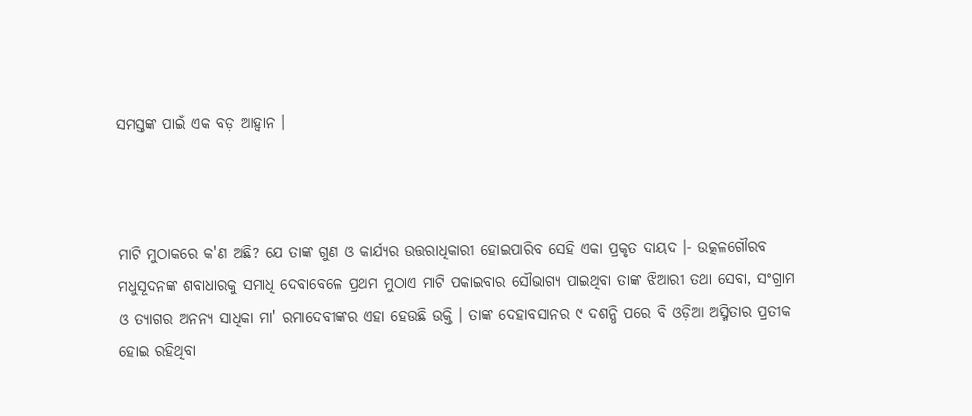ସମସ୍ତଙ୍କ ପାଇଁ ଏକ ବଡ଼ ଆହ୍ୱାନ ।



ମାଟି ମୁଠାକରେ କ'ଣ ଅଛି? ଯେ ତାଙ୍କ ଗୁଣ ଓ କାର୍ଯ୍ୟର ଉତ୍ତରାଧିକାରୀ ହୋଇପାରିବ ସେହି ଏକା ପ୍ରକୃତ ଦାୟଦ ।- ଉତ୍କଳଗୌରବ ମଧୁସୂଦନଙ୍କ ଶବାଧାରକୁ ସମାଧି ଦେବାବେଳେ ପ୍ରଥମ ମୁଠାଏ ମାଟି ପକାଇବାର ସୌଭାଗ୍ୟ ପାଇଥିବା ତାଙ୍କ ଝିଆରୀ ତଥା ସେବା, ସଂଗ୍ରାମ ଓ ତ୍ୟାଗର ଅନନ୍ୟ ସାଧିକା ମା' ରମାଦେବୀଙ୍କର ଏହା ହେଉଛି ଉକ୍ତି । ତାଙ୍କ ଦେହାବସାନର ୯ ଦଶନ୍ଧି ପରେ ବି ଓଡ଼ିଆ ଅସ୍ମିତାର ପ୍ରତୀକ ହୋଇ ରହିଥିବା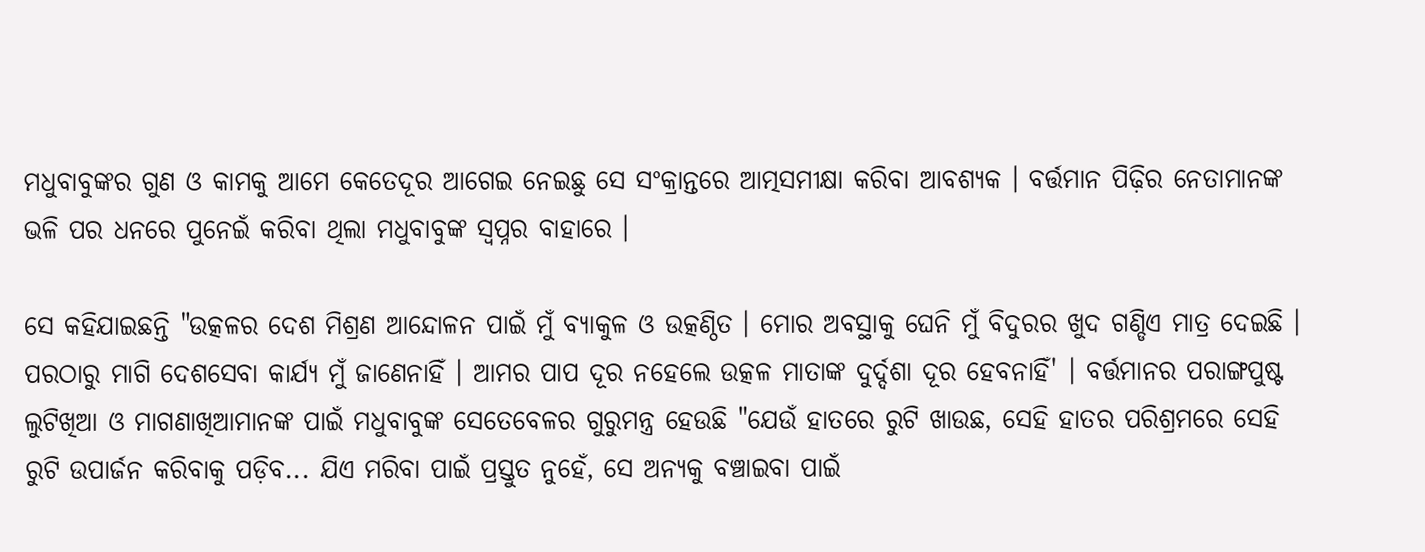ମଧୁବାବୁଙ୍କର ଗୁଣ ଓ କାମକୁ ଆମେ କେତେଦୂର ଆଗେଇ ନେଇଛୁ ସେ ସଂକ୍ରାନ୍ତରେ ଆତ୍ମସମୀକ୍ଷା କରିବା ଆବଶ୍ୟକ । ବର୍ତ୍ତମାନ ପିଢ଼ିର ନେତାମାନଙ୍କ ଭଳି ପର ଧନରେ ପୁନେଇଁ କରିବା ଥିଲା ମଧୁବାବୁଙ୍କ ସ୍ୱପ୍ନର ବାହାରେ ।

ସେ କହିଯାଇଛନ୍ତି "ଉତ୍କଳର ଦେଶ ମିଶ୍ରଣ ଆନ୍ଦୋଳନ ପାଇଁ ମୁଁ ବ୍ୟାକୁଳ ଓ ଉତ୍କଣ୍ଠିତ । ମୋର ଅବସ୍ଥାକୁ ଘେନି ମୁଁ ବିଦୁରର ଖୁଦ ଗଣ୍ଡିଏ ମାତ୍ର ଦେଇଛି । ପରଠାରୁ ମାଗି ଦେଶସେବା କାର୍ଯ୍ୟ ମୁଁ ଜାଣେନାହିଁ । ଆମର ପାପ ଦୂର ନହେଲେ ଉତ୍କଳ ମାତାଙ୍କ ଦୁର୍ଦ୍ଦଶା ଦୂର ହେବନାହିଁ' । ବର୍ତ୍ତମାନର ପରାଙ୍ଗପୁଷ୍ଟ ଲୁଟିଖିଆ ଓ ମାଗଣାଖିଆମାନଙ୍କ ପାଇଁ ମଧୁବାବୁଙ୍କ ସେତେବେଳର ଗୁରୁମନ୍ତ୍ର ହେଉଛି "ଯେଉଁ ହାତରେ ରୁଟି ଖାଉଛ, ସେହି ହାତର ପରିଶ୍ରମରେ ସେହି ରୁଟି ଉପାର୍ଜନ କରିବାକୁ ପଡ଼ିବ... ଯିଏ ମରିବା ପାଇଁ ପ୍ରସ୍ତୁତ ନୁହେଁ, ସେ ଅନ୍ୟକୁ ବଞ୍ଚାଇବା ପାଇଁ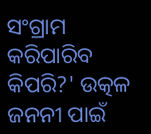ସଂଗ୍ରାମ କରିପାରିବ କିପରି?' ଉତ୍କଳ ଜନନୀ ପାଇଁ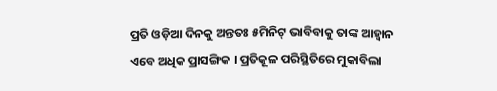ପ୍ରତି ଓଡ଼ିଆ ଦିନକୁ ଅନ୍ତତଃ ୫ମିନିଟ୍‌ ଭାବିବାକୁ ତାଙ୍କ ଆହ୍ୱାନ ଏବେ ଅଧିକ ପ୍ରାସଙ୍ଗିକ । ପ୍ରତିକୂଳ ପରିସ୍ଥିତିରେ ମୁକାବିଲା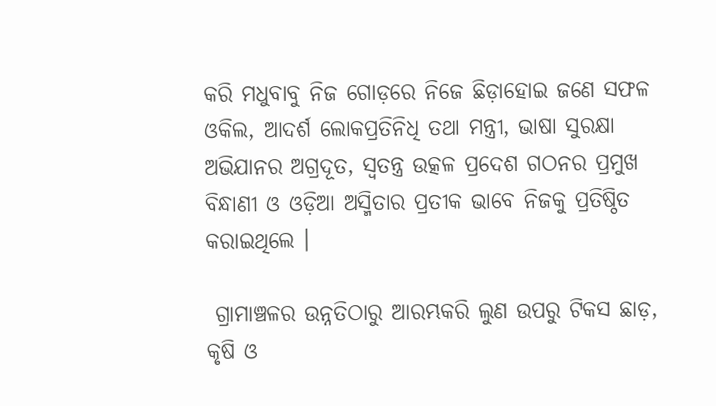କରି ମଧୁବାବୁ ନିଜ ଗୋଡ଼ରେ ନିଜେ ଛିଡ଼ାହୋଇ ଜଣେ ସଫଳ ଓକିଲ, ଆଦର୍ଶ ଲୋକପ୍ରତିନିଧି ତଥା ମନ୍ତ୍ରୀ, ଭାଷା ସୁରକ୍ଷା ଅଭିଯାନର ଅଗ୍ରଦୂତ, ସ୍ୱତନ୍ତ୍ର ଉତ୍କଳ ପ୍ରଦେଶ ଗଠନର ପ୍ରମୁଖ ବିନ୍ଧାଣୀ ଓ ଓଡ଼ିଆ ଅସ୍ମିତାର ପ୍ରତୀକ ଭାବେ ନିଜକୁ ପ୍ରତିଷ୍ଠିତ କରାଇଥିଲେ ।

 ଗ୍ରାମାଞ୍ଚଳର ଉନ୍ନତିଠାରୁ ଆରମ୍ଭକରି ଲୁଣ ଉପରୁ ଟିକସ ଛାଡ଼, କୃଷି ଓ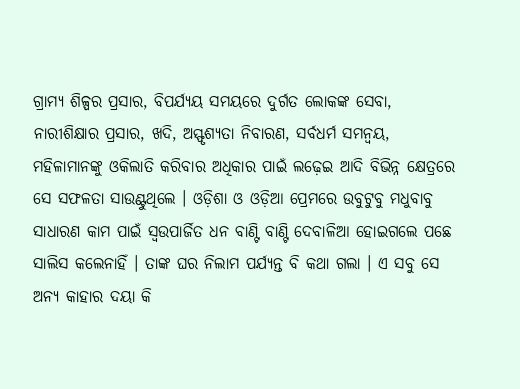ଗ୍ରାମ୍ୟ ଶିଳ୍ପର ପ୍ରସାର, ବିପର୍ଯ୍ୟୟ ସମୟରେ ଦୁର୍ଗତ ଲୋକଙ୍କ ସେବା, ନାରୀଶିକ୍ଷାର ପ୍ରସାର, ଖଦି, ଅସ୍ଫୃଶ୍ୟତା ନିବାରଣ, ସର୍ବଧର୍ମ ସମନ୍ୱୟ, ମହିଳାମାନଙ୍କୁ ଓକିଲାତି କରିବାର ଅଧିକାର ପାଇଁ ଲଢ଼େଇ ଆଦି ବିଭିନ୍ନ କ୍ଷେତ୍ରରେ ସେ ସଫଳତା ସାଉଣ୍ଟୁଥିଲେ । ଓଡ଼ିଶା ଓ ଓଡ଼ିଆ ପ୍ରେମରେ ଉବୁଟୁବୁ ମଧୁବାବୁ ସାଧାରଣ କାମ ପାଇଁ ସ୍ୱଉପାର୍ଜିତ ଧନ ବାଣ୍ଟି ବାଣ୍ଟି ଦେବାଳିଆ ହୋଇଗଲେ ପଛେ ସାଲିସ କଲେନାହିଁ । ତାଙ୍କ ଘର ନିଲାମ ପର୍ଯ୍ୟନ୍ତ ବି କଥା ଗଲା । ଏ ସବୁ ସେ ଅନ୍ୟ କାହାର ଦୟା କି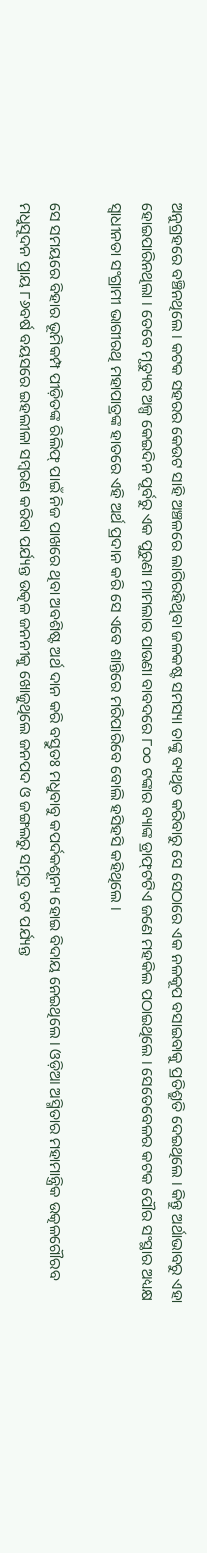ଅନୁଗ୍ରହରେ ବଞ୍ଚିନଥିଲେ । କଟକ ସହରର କେଉଟ ସାହି ଅଞ୍ଚଳରେ ଲାଗିରହିଥିବା ଜଳକଷ୍ଟ ସମସ୍ୟା ତାଙ୍କୁ ବ୍ୟଥିତ କରିବାରୁ ସେ ସେଠାରେ ଏକ ନଳକୂପ ବସାଇବାକୁ ପ୍ରତିଶ୍ରୁତି ଦେଇଥିଲେ । କିନ୍ତୁ ଅର୍ଥାଭାବରୁ ଏହା ହୋଇପାରିନଥିଲା । ତେବେ ମୃତ୍ୟୁର ଅଳ୍ପ କେଇଦିନ ପୂର୍ବରୁ ଏକ ପୁରୁଣା ମାମଲାର ପାଉଣା ବାବଦରେ ୮୦୦ ଟଙ୍କାର ବ୍ୟାଙ୍କ ଡ୍ରାଫ୍‌ଟଟିଏ ଜଣେ ମହକିଲ ପଠାଇଥିଲେ । ସେତେବେଳର କଟକ ପୌର ସଂସ୍ଥାର ଅଧ୍ୟକ୍ଷ ସ୍ୱାଧୀନତା ସଂଗ୍ରାମୀ ଭାଗୀରଥି ମହାପାତ୍ରଙ୍କ ହାତରେ ଏହି ଅର୍ଥ ପ୍ରଦାନ କରି ସେ ଏବେ ଶାନ୍ତିରେ ମରିପାରିବେ ବୋଲି ହସିହସି କହିଥିଲେ ।

ସେ ସମୟରେ ବିହାର ଭୂମିକମ୍ପ ପୀଡ଼ିତଙ୍କ ରିଲିଫ୍‌ ପାଇଁ ନିଜ ପାଖରେ ଥିବା ଅବଶିଷ୍ଟ ଅର୍ଥ ଦାନ କରି ବସ୍ତୁତଃ ମଧୁବାବୁ କପର୍ଦକଶୂନ୍ୟ ହୋଇ ବିଦାୟ ନେଇଥିଲେ । ଓଡ଼ିଆ ଅସ୍ମିତାର ମହାମାନ୍ତ୍ରିକ ଉତ୍କଳଗୌରବ ମଧୁସୂଦନ ପ୍ରାୟ ୮୬ବର୍ଷ ବୟସରେ ଇହଲୀଳା ସମ୍ବରଣ କରିବା ପର୍ଯ୍ୟନ୍ତ ଉତ୍କଳ ଜନନୀକୁ ଖୋଜୁଥିଲେ ଜନପଦ ଓ ଜଙ୍ଗଲରୁ ସମୁଦ୍ର ତଟ ପର୍ଯ୍ୟନ୍ତ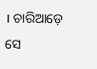। ଚାରିଆଡ଼େ ସେ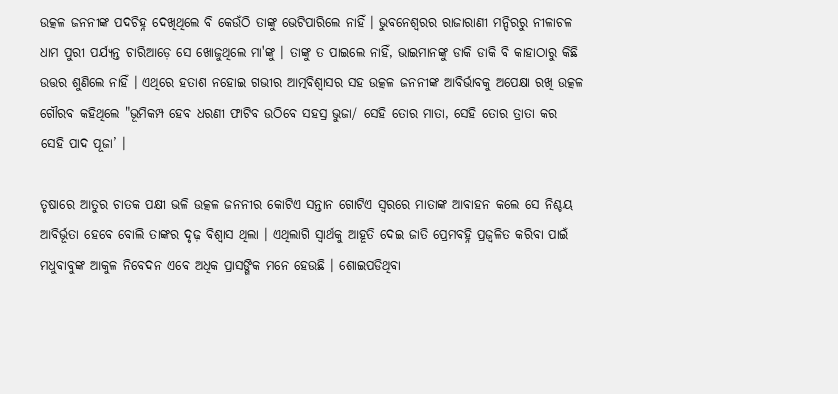ଉତ୍କଳ ଜନନୀଙ୍କ ପଦଚିହ୍ନ ଦେଖିଥିଲେ ବି କେଉଁଠି ତାଙ୍କୁ ଭେଟିପାରିଲେ ନାହିଁ । ଭୁବନେଶ୍ୱରର ରାଜାରାଣୀ ମନ୍ଦିରରୁ ନୀଳାଚଳ ଧାମ ପୁରୀ ପର୍ଯ୍ୟନ୍ତ ଚାରିଆଡ଼େ ସେ ଖୋଜୁଥିଲେ ମା'ଙ୍କୁ । ତାଙ୍କୁ ତ ପାଇଲେ ନାହିଁ, ଭାଇମାନଙ୍କୁ ଡାକି ଡାକି ବି କାହାଠାରୁ କିଛି ଉତ୍ତର ଶୁଣିଲେ ନାହିଁ । ଏଥିରେ ହତାଶ ନହୋଇ ଗଭୀର ଆତ୍ମବିଶ୍ୱାସର ସହ ଉତ୍କଳ ଜନନୀଙ୍କ ଆବିର୍ଭାବକୁ ଅପେକ୍ଷା ରଖି ଉତ୍କଳ ଗୌରବ କହିଥିଲେ "ଭୂମିକମ୍ପ ହେବ ଧରଣୀ ଫାଟିବ ଉଠିବେ ସହସ୍ର ଭୁଜା/ ସେହି ତୋର ମାତା, ସେହି ତୋର ତ୍ରାତା କର ସେହି ପାଦ ପୂଜା’ ।

ତୃଷାରେ ଆତୁର ଚାତକ ପକ୍ଷୀ ଭଳି ଉତ୍କଳ ଜନନୀର କୋଟିଏ ସନ୍ତାନ ଗୋଟିଏ ସ୍ୱରରେ ମାତାଙ୍କ ଆବାହନ କଲେ ସେ ନିଶ୍ଚୟ ଆବିର୍ଭୂତା ହେବେ ବୋଲି ତାଙ୍କର ଦୃଢ଼ ବିଶ୍ୱାସ ଥିଲା । ଏଥିଲାଗି ସ୍ୱାର୍ଥକୁ ଆହୂତି ଦେଇ ଜାତି ପ୍ରେମବହ୍ନି ପ୍ରଜ୍ୱଳିତ କରିବା ପାଇଁ ମଧୁବାବୁଙ୍କ ଆକୁଳ ନିବେଦନ ଏବେ ଅଧିକ ପ୍ରାସଙ୍ଗିକ ମନେ ହେଉଛି । ଶୋଇପଡିଥିବା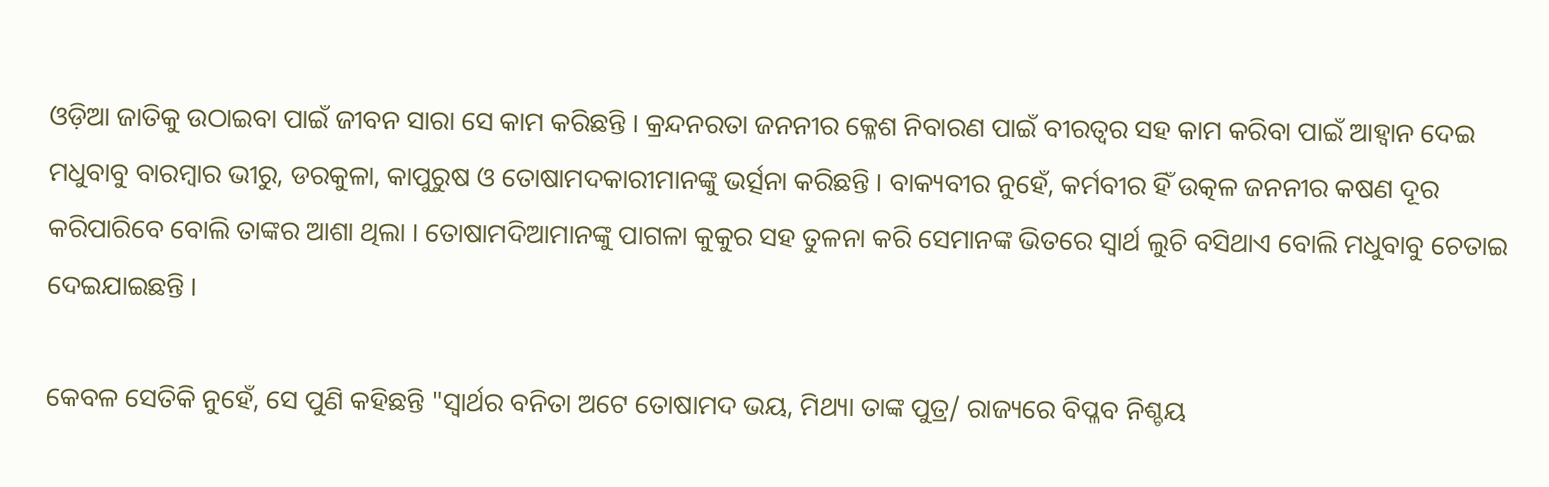ଓଡ଼ିଆ ଜାତିକୁ ଉଠାଇବା ପାଇଁ ଜୀବନ ସାରା ସେ କାମ କରିଛନ୍ତି । କ୍ରନ୍ଦନରତା ଜନନୀର କ୍ଳେଶ ନିବାରଣ ପାଇଁ ବୀରତ୍ୱର ସହ କାମ କରିବା ପାଇଁ ଆହ୍ୱାନ ଦେଇ ମଧୁବାବୁ ବାରମ୍ବାର ଭୀରୁ, ଡରକୁଳା, କାପୁରୁଷ ଓ ତୋଷାମଦକାରୀମାନଙ୍କୁ ଭର୍ତ୍ସନା କରିଛନ୍ତି । ବାକ୍ୟବୀର ନୁହେଁ, କର୍ମବୀର ହିଁ ଉତ୍କଳ ଜନନୀର କଷଣ ଦୂର କରିପାରିବେ ବୋଲି ତାଙ୍କର ଆଶା ଥିଲା । ତୋଷାମଦିଆମାନଙ୍କୁ ପାଗଳା କୁକୁର ସହ ତୁଳନା କରି ସେମାନଙ୍କ ଭିତରେ ସ୍ୱାର୍ଥ ଲୁଚି ବସିଥାଏ ବୋଲି ମଧୁବାବୁ ଚେତାଇ ଦେଇଯାଇଛନ୍ତି ।

କେବଳ ସେତିକି ନୁହେଁ, ସେ ପୁଣି କହିଛନ୍ତି "ସ୍ୱାର୍ଥର ବନିତା ଅଟେ ତୋଷାମଦ ଭୟ, ମିଥ୍ୟା ତାଙ୍କ ପୁତ୍ର/ ରାଜ୍ୟରେ ବିପ୍ଳବ ନିଶ୍ଚୟ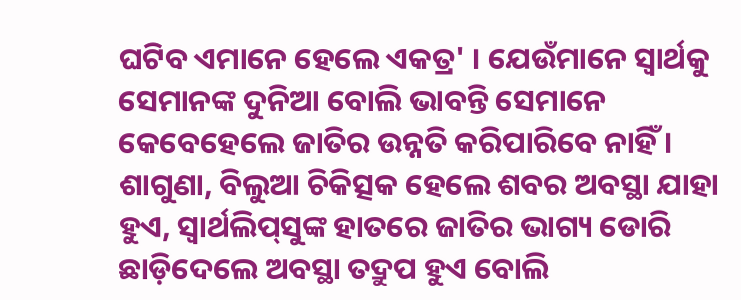ଘଟିବ ଏମାନେ ହେଲେ ଏକତ୍ର' । ଯେଉଁମାନେ ସ୍ୱାର୍ଥକୁ ସେମାନଙ୍କ ଦୁନିଆ ବୋଲି ଭାବନ୍ତି ସେମାନେ କେବେହେଲେ ଜାତିର ଉନ୍ନତି କରିପାରିବେ ନାହିଁ । ଶାଗୁଣା, ବିଲୁଆ ଚିକିତ୍ସକ ହେଲେ ଶବର ଅବସ୍ଥା ଯାହା ହୁଏ, ସ୍ୱାର୍ଥଲିପ୍‌ସୁଙ୍କ ହାତରେ ଜାତିର ଭାଗ୍ୟ ଡୋରି ଛାଡ଼ିଦେଲେ ଅବସ୍ଥା ତଦ୍ରୁପ ହୁଏ ବୋଲି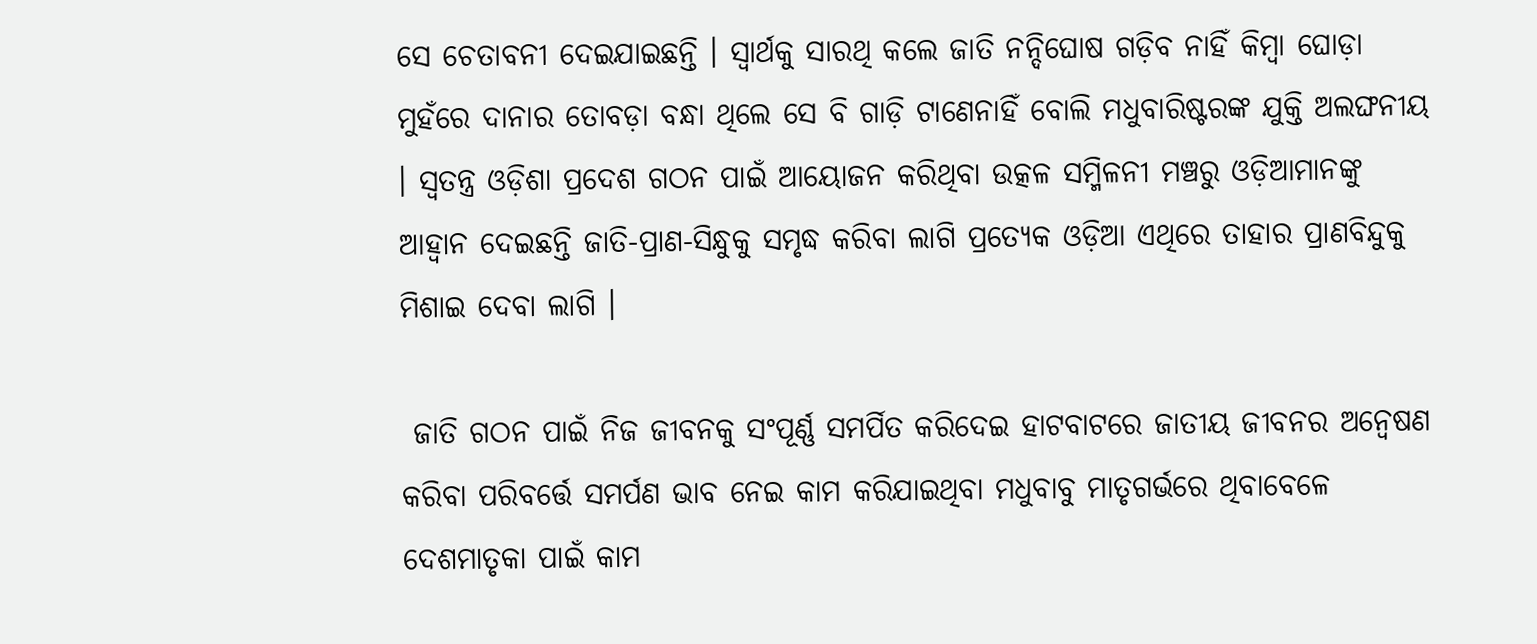ସେ ଚେତାବନୀ ଦେଇଯାଇଛନ୍ତି । ସ୍ୱାର୍ଥକୁ ସାରଥି କଲେ ଜାତି ନନ୍ଦିଘୋଷ ଗଡ଼ିବ ନାହିଁ କିମ୍ବା ଘୋଡ଼ା ମୁହଁରେ ଦାନାର ତୋବଡ଼ା ବନ୍ଧା ଥିଲେ ସେ ବି ଗାଡ଼ି ଟାଣେନାହିଁ ବୋଲି ମଧୁବାରିଷ୍ଟରଙ୍କ ଯୁକ୍ତି ଅଲଙ୍ଘନୀୟ । ସ୍ୱତନ୍ତ୍ର ଓଡ଼ିଶା ପ୍ରଦେଶ ଗଠନ ପାଇଁ ଆୟୋଜନ କରିଥିବା ଉତ୍କଳ ସମ୍ମିଳନୀ ମଞ୍ଚରୁ ଓଡ଼ିଆମାନଙ୍କୁ ଆହ୍ୱାନ ଦେଇଛନ୍ତି ଜାତି-ପ୍ରାଣ-ସିନ୍ଧୁକୁ ସମୃଦ୍ଧ କରିବା ଲାଗି ପ୍ରତ୍ୟେକ ଓଡ଼ିଆ ଏଥିରେ ତାହାର ପ୍ରାଣବିନ୍ଦୁକୁ ମିଶାଇ ଦେବା ଲାଗି ।

 ଜାତି ଗଠନ ପାଇଁ ନିଜ ଜୀବନକୁ ସଂପୂର୍ଣ୍ଣ ସମର୍ପିତ କରିଦେଇ ହାଟବାଟରେ ଜାତୀୟ ଜୀବନର ଅନ୍ୱେଷଣ କରିବା ପରିବର୍ତ୍ତେ ସମର୍ପଣ ଭାବ ନେଇ କାମ କରିଯାଇଥିବା ମଧୁବାବୁ ମାତୃଗର୍ଭରେ ଥିବାବେଳେ ଦେଶମାତୃକା ପାଇଁ କାମ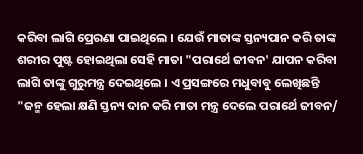କରିବା ଲାଗି ପ୍ରେରଣା ପାଇଥିଲେ । ଯେଉଁ ମାତାଙ୍କ ସ୍ତନ୍ୟପାନ କରି ତାଙ୍କ ଶରୀର ପୁଷ୍ଟ ହୋଇଥିଲା ସେହି ମାତା "ପରାର୍ଥେ ଜୀବନ' ଯାପନ କରିବା ଲାଗି ତାଙ୍କୁ ଗୁରୁମନ୍ତ୍ର ଦେଇଥିଲେ । ଏ ପ୍ରସଙ୍ଗରେ ମଧୁବାବୁ ଲେଖିଛନ୍ତି "ଜନ୍ମ ହେଲା କ୍ଷଣି ସ୍ତନ୍ୟ ଦାନ କରି ମାତା ମନ୍ତ୍ର ଦେଲେ ପରାର୍ଥେ ଜୀବନ/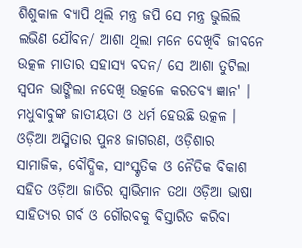ଶିଶୁକାଳ ବ୍ୟାପି ଥିଲି ମନ୍ତ୍ର ଜପି ସେ ମନ୍ତ୍ର ଭୁଲିଲି ଲଭିଣ ଯୌବନ/ ଆଶା ଥିଲା ମନେ ଦେଖିବି ଜୀବନେ ଉତ୍କଳ ମାତାର ସହାସ୍ୟ ବଦନ/ ସେ ଆଶା ତୁଟିଲା ସ୍ୱପନ ଭାଙ୍ଗିଲା ନଦେଖି ଉତ୍କଳେ କରତବ୍ୟ ଜ୍ଞାନ' । ମଧୁବାବୁଙ୍କ ଜାତୀୟତା ଓ ଧର୍ମ ହେଉଛି ଉତ୍କଳ । ଓଡ଼ିଆ ଅସ୍ମିତାର ପୁନଃ ଜାଗରଣ, ଓଡ଼ିଶାର ସାମାଜିକ, ବୌଦ୍ଧିକ, ସାଂସ୍କୃତିକ ଓ ନୈତିକ ବିକାଶ ସହିତ ଓଡ଼ିଆ ଜାତିର ସ୍ୱାଭିମାନ ତଥା ଓଡ଼ିଆ ଭାଷା ସାହିତ୍ୟର ଗର୍ବ ଓ ଗୌରବକୁ ବିସ୍ତାରିତ କରିବା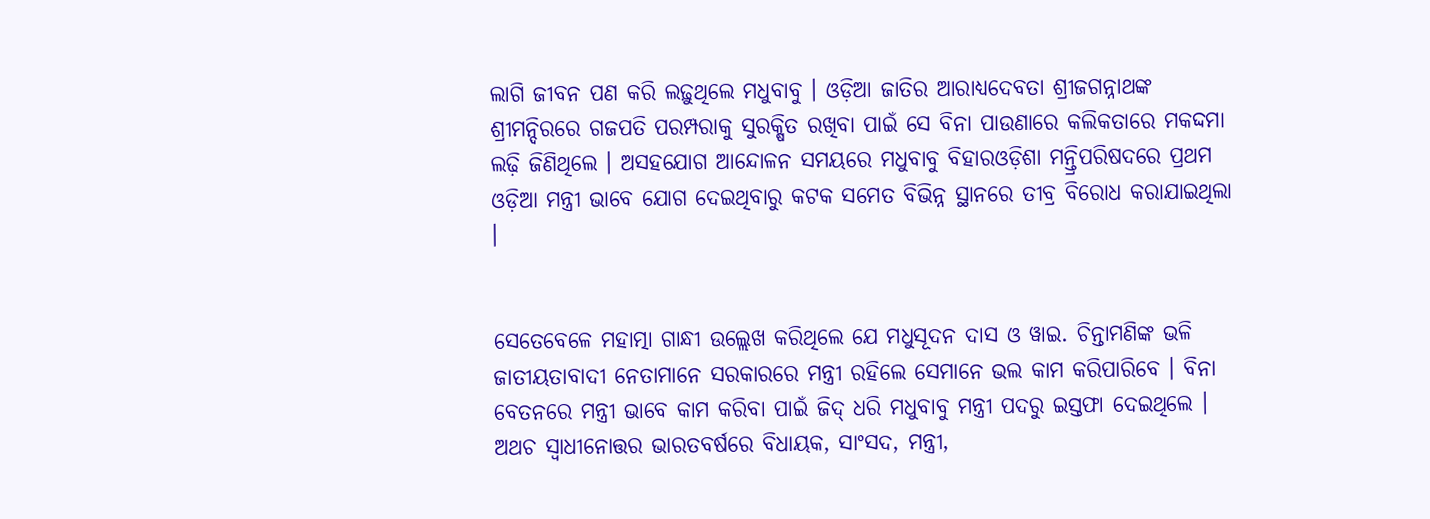ଲାଗି ଜୀବନ ପଣ କରି ଲଢ଼ୁଥିଲେ ମଧୁବାବୁ । ଓଡ଼ିଆ ଜାତିର ଆରାଧ୍ୟଦେବତା ଶ୍ରୀଜଗନ୍ନାଥଙ୍କ ଶ୍ରୀମନ୍ଦିରରେ ଗଜପତି ପରମ୍ପରାକୁ ସୁରକ୍ଷିତ ରଖିବା ପାଇଁ ସେ ବିନା ପାଉଣାରେ କଲିକତାରେ ମକଦ୍ଦମା ଲଢ଼ି ଜିଣିଥିଲେ । ଅସହଯୋଗ ଆନ୍ଦୋଳନ ସମୟରେ ମଧୁବାବୁ ବିହାରଓଡ଼ିଶା ମନ୍ତ୍ରିପରିଷଦରେ ପ୍ରଥମ ଓଡ଼ିଆ ମନ୍ତ୍ରୀ ଭାବେ ଯୋଗ ଦେଇଥିବାରୁ କଟକ ସମେତ ବିଭିନ୍ନ ସ୍ଥାନରେ ତୀବ୍ର ବିରୋଧ କରାଯାଇଥିଲା ।


ସେତେବେଳେ ମହାତ୍ମା ଗାନ୍ଧୀ ଉଲ୍ଲେଖ କରିଥିଲେ ଯେ ମଧୁସୂଦନ ଦାସ ଓ ୱାଇ. ଚିନ୍ତାମଣିଙ୍କ ଭଳି ଜାତୀୟତାବାଦୀ ନେତାମାନେ ସରକାରରେ ମନ୍ତ୍ରୀ ରହିଲେ ସେମାନେ ଭଲ କାମ କରିପାରିବେ । ବିନା ବେତନରେ ମନ୍ତ୍ରୀ ଭାବେ କାମ କରିବା ପାଇଁ ଜିଦ୍‌ ଧରି ମଧୁବାବୁ ମନ୍ତ୍ରୀ ପଦରୁ ଇସ୍ତଫା ଦେଇଥିଲେ । ଅଥଚ ସ୍ୱାଧୀନୋତ୍ତର ଭାରତବର୍ଷରେ ବିଧାୟକ, ସାଂସଦ, ମନ୍ତ୍ରୀ,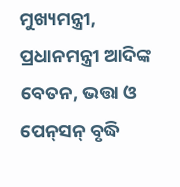ମୁଖ୍ୟମନ୍ତ୍ରୀ, ପ୍ରଧାନମନ୍ତ୍ରୀ ଆଦିଙ୍କ ବେତନ, ଭତ୍ତା ଓ ପେନ୍‌ସନ୍‌ ବୃଦ୍ଧି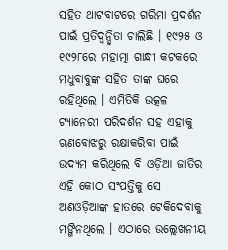ସହିତ ଥାଟବାଟରେ ଗରିମା ପ୍ରଦର୍ଶନ ପାଇଁ ପ୍ରତିଦ୍ୱନ୍ଦ୍ୱିତା ଚାଲିଛି । ୧୯୨୫ ଓ ୧୯୨୮ରେ ମହାତ୍ମା ଗାନ୍ଧୀ କଟକରେ ମଧୁବାବୁଙ୍କ ସହିତ ତାଙ୍କ ଘରେ ରହିଥିଲେ । ଏମିତିକି ଉତ୍କଳ ଟ୍ୟାନେରୀ ପରିଦର୍ଶନ ସହ ଏହାକୁ ଋଣବୋଝରୁ ରକ୍ଷାକରିବା ପାଇଁ ଉଦ୍ୟମ କରିଥିଲେ ବି ଓଡ଼ିଆ ଜାତିର ଏହି କୋଠ ସଂପତ୍ତିକୁ ସେ ଅଣଓଡ଼ିଆଙ୍କ ହାତରେ ଟେକିଦେବାକୁ ମଙ୍ଗିନଥିଲେ । ଏଠାରେ ଉଲ୍ଲେଖନୀୟ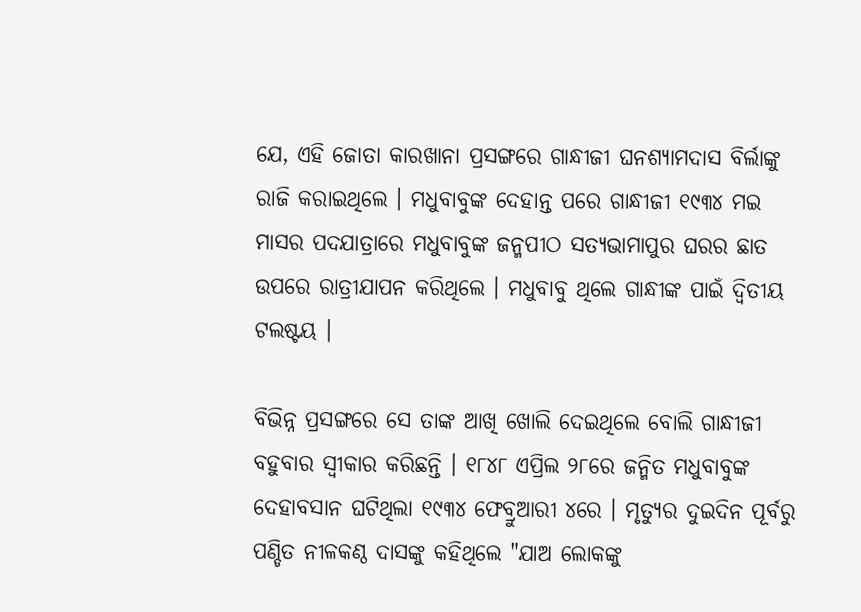ଯେ, ଏହି ଜୋତା କାରଖାନା ପ୍ରସଙ୍ଗରେ ଗାନ୍ଧୀଜୀ ଘନଶ୍ୟାମଦାସ ବିର୍ଲାଙ୍କୁ ରାଜି କରାଇଥିଲେ । ମଧୁବାବୁଙ୍କ ଦେହାନ୍ତ ପରେ ଗାନ୍ଧୀଜୀ ୧୯୩୪ ମଇ ମାସର ପଦଯାତ୍ରାରେ ମଧୁବାବୁଙ୍କ ଜନ୍ମପୀଠ ସତ୍ୟଭାମାପୁର ଘରର ଛାତ ଉପରେ ରାତ୍ରୀଯାପନ କରିଥିଲେ । ମଧୁବାବୁ ଥିଲେ ଗାନ୍ଧୀଙ୍କ ପାଇଁ ଦ୍ୱିତୀୟ ଟଲଷ୍ଟୟ ।

ବିଭିନ୍ନ ପ୍ରସଙ୍ଗରେ ସେ ତାଙ୍କ ଆଖି ଖୋଲି ଦେଇଥିଲେ ବୋଲି ଗାନ୍ଧୀଜୀ ବହୁବାର ସ୍ୱୀକାର କରିଛନ୍ତି । ୧୮୪୮ ଏପ୍ରିଲ ୨୮ରେ ଜନ୍ମିତ ମଧୁବାବୁଙ୍କ ଦେହାବସାନ ଘଟିଥିଲା ୧୯୩୪ ଫେବ୍ରୁଆରୀ ୪ରେ । ମୃତ୍ୟୁର ଦୁଇଦିନ ପୂର୍ବରୁ ପଣ୍ଡିତ ନୀଳକଣ୍ଠ ଦାସଙ୍କୁ କହିଥିଲେ "ଯାଅ ଲୋକଙ୍କୁ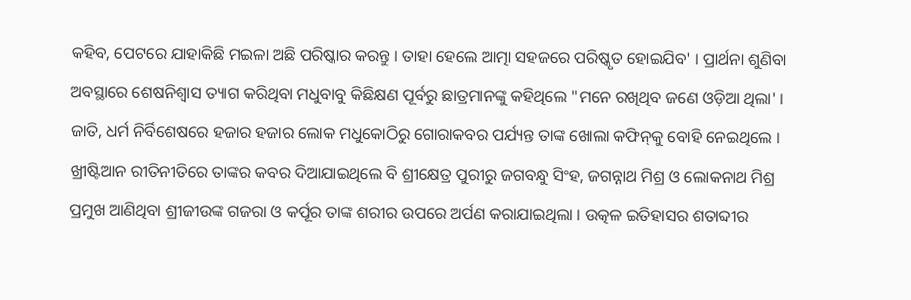କହିବ, ପେଟରେ ଯାହାକିଛି ମଇଳା ଅଛି ପରିଷ୍କାର କରନ୍ତୁ । ତାହା ହେଲେ ଆତ୍ମା ସହଜରେ ପରିଷ୍କୃତ ହୋଇଯିବ' । ପ୍ରାର୍ଥନା ଶୁଣିବା ଅବସ୍ଥାରେ ଶେଷନିଶ୍ୱାସ ତ୍ୟାଗ କରିଥିବା ମଧୁବାବୁ କିଛିକ୍ଷଣ ପୂର୍ବରୁ ଛାତ୍ରମାନଙ୍କୁ କହିଥିଲେ "ମନେ ରଖିଥିବ ଜଣେ ଓଡ଼ିଆ ଥିଲା' । ଜାତି, ଧର୍ମ ନିର୍ବିଶେଷରେ ହଜାର ହଜାର ଲୋକ ମଧୁକୋଠିରୁ ଗୋରାକବର ପର୍ଯ୍ୟନ୍ତ ତାଙ୍କ ଖୋଲା କଫିନ୍‌କୁ ବୋହି ନେଇଥିଲେ । ଖ୍ରୀଷ୍ଟିଆନ ରୀତିନୀତିରେ ତାଙ୍କର କବର ଦିଆଯାଇଥିଲେ ବି ଶ୍ରୀକ୍ଷେତ୍ର ପୁରୀରୁ ଜଗବନ୍ଧୁ ସିଂହ, ଜଗନ୍ନାଥ ମିଶ୍ର ଓ ଲୋକନାଥ ମିଶ୍ର ପ୍ରମୁଖ ଆଣିଥିବା ଶ୍ରୀଜୀଉଙ୍କ ଗଜରା ଓ କର୍ପୂର ତାଙ୍କ ଶରୀର ଉପରେ ଅର୍ପଣ କରାଯାଇଥିଲା । ଉତ୍କଳ ଇତିହାସର ଶତାବ୍ଦୀର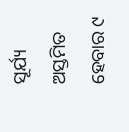ସୂର୍ଯ୍ୟ ଅସ୍ତମିତ ହେବାର ୯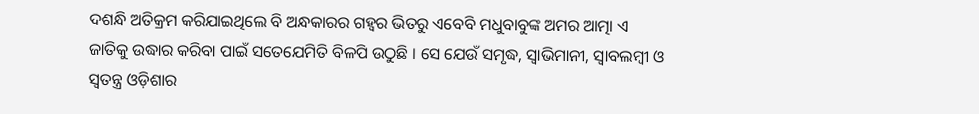ଦଶନ୍ଧି ଅତିକ୍ରମ କରିଯାଇଥିଲେ ବି ଅନ୍ଧକାରର ଗହ୍ୱର ଭିତରୁ ଏବେବି ମଧୁବାବୁଙ୍କ ଅମର ଆତ୍ମା ଏ ଜାତିକୁ ଉଦ୍ଧାର କରିବା ପାଇଁ ସତେଯେମିତି ବିଳପି ଉଠୁଛି । ସେ ଯେଉଁ ସମୃଦ୍ଧ, ସ୍ୱାଭିମାନୀ, ସ୍ୱାବଲମ୍ବୀ ଓ ସ୍ୱତନ୍ତ୍ର ଓଡ଼ିଶାର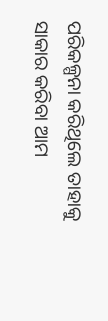ପରିକଳ୍ପନା କରିଥିଲେ ତାହାକୁ ସାକାର କରିବା ଆମ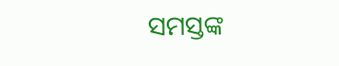ସମସ୍ତଙ୍କ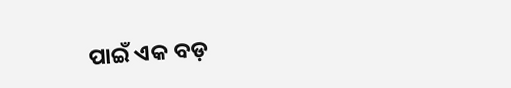ପାଇଁ ଏକ ବଡ଼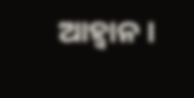ଆହ୍ୱାନ ।